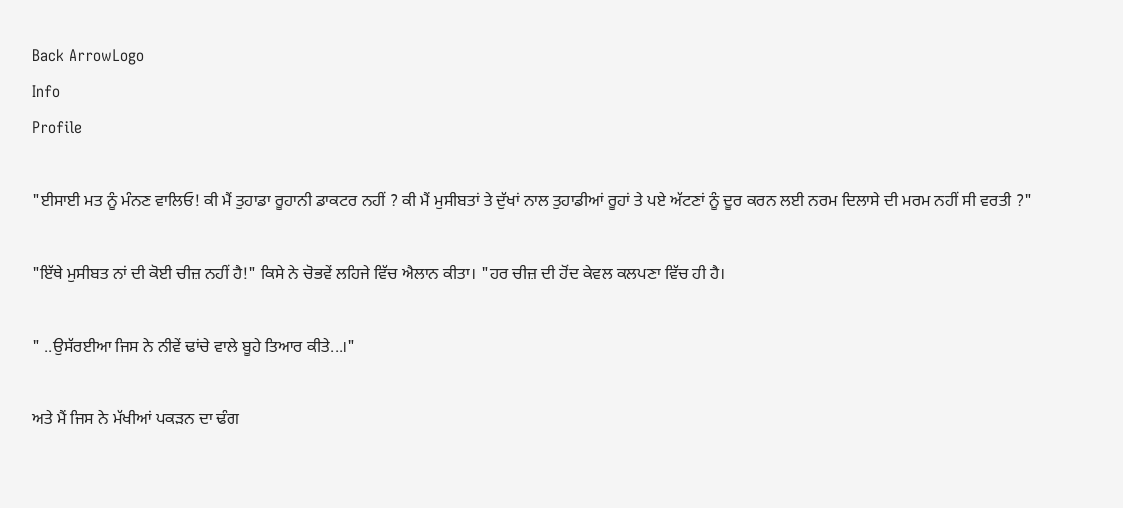Back ArrowLogo
Info
Profile

"ਈਸਾਈ ਮਤ ਨੂੰ ਮੰਨਣ ਵਾਲਿਓ! ਕੀ ਮੈਂ ਤੁਹਾਡਾ ਰੂਹਾਨੀ ਡਾਕਟਰ ਨਹੀਂ ? ਕੀ ਮੈਂ ਮੁਸੀਬਤਾਂ ਤੇ ਦੁੱਖਾਂ ਨਾਲ ਤੁਹਾਡੀਆਂ ਰੂਹਾਂ ਤੇ ਪਏ ਅੱਟਣਾਂ ਨੂੰ ਦੂਰ ਕਰਨ ਲਈ ਨਰਮ ਦਿਲਾਸੇ ਦੀ ਮਰਮ ਨਹੀਂ ਸੀ ਵਰਤੀ ?"

"ਇੱਥੇ ਮੁਸੀਬਤ ਨਾਂ ਦੀ ਕੋਈ ਚੀਜ਼ ਨਹੀਂ ਹੈ!" ਕਿਸੇ ਨੇ ਚੋਭਵੇਂ ਲਹਿਜੇ ਵਿੱਚ ਐਲਾਨ ਕੀਤਾ। "ਹਰ ਚੀਜ਼ ਦੀ ਹੋਂਦ ਕੇਵਲ ਕਲਪਣਾ ਵਿੱਚ ਹੀ ਹੈ।

" ..ਉਸੱਰਈਆ ਜਿਸ ਨੇ ਨੀਵੇਂ ਢਾਂਚੇ ਵਾਲੇ ਬੂਹੇ ਤਿਆਰ ਕੀਤੇ...।"

ਅਤੇ ਮੈਂ ਜਿਸ ਨੇ ਮੱਖੀਆਂ ਪਕੜਨ ਦਾ ਢੰਗ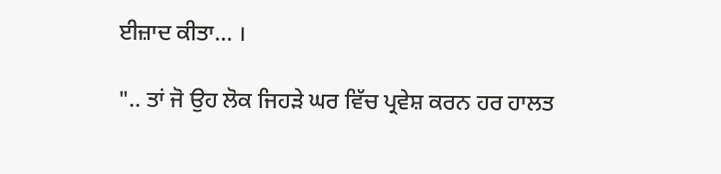ਈਜ਼ਾਦ ਕੀਤਾ... ।

".. ਤਾਂ ਜੋ ਉਹ ਲੋਕ ਜਿਹੜੇ ਘਰ ਵਿੱਚ ਪ੍ਰਵੇਸ਼ ਕਰਨ ਹਰ ਹਾਲਤ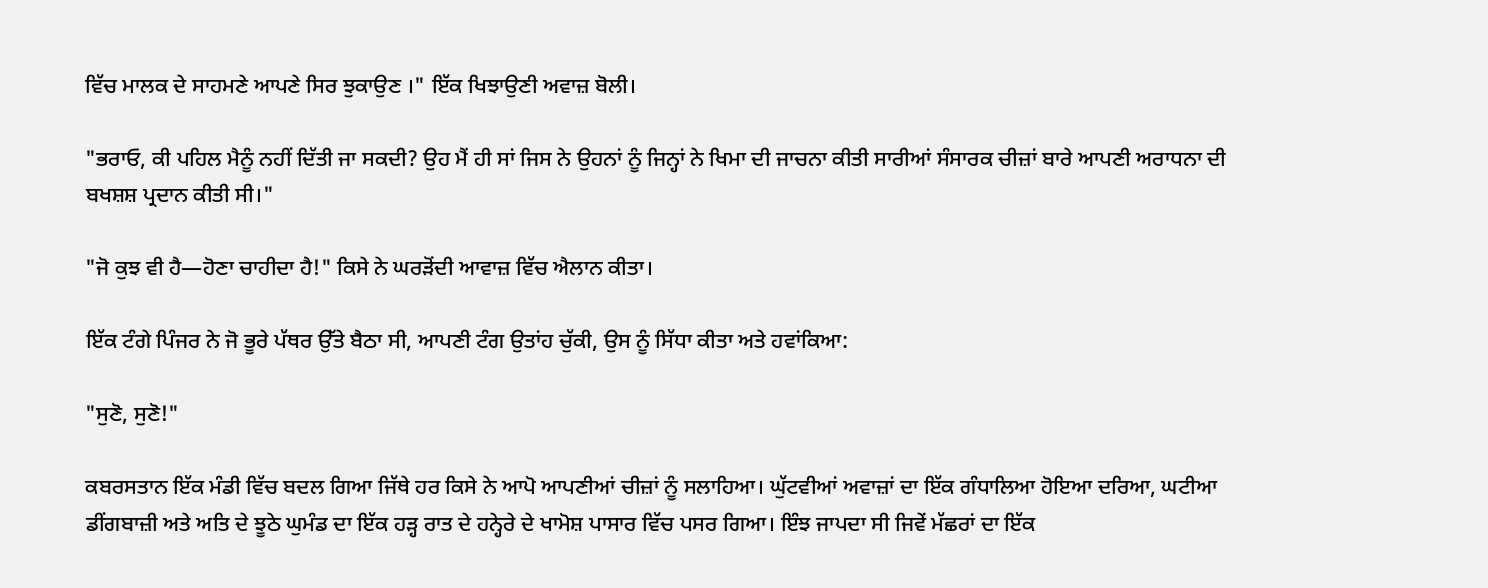ਵਿੱਚ ਮਾਲਕ ਦੇ ਸਾਹਮਣੇ ਆਪਣੇ ਸਿਰ ਝੁਕਾਉਣ ।" ਇੱਕ ਖਿਝਾਉਣੀ ਅਵਾਜ਼ ਬੋਲੀ।

"ਭਰਾਓ, ਕੀ ਪਹਿਲ ਮੈਨੂੰ ਨਹੀਂ ਦਿੱਤੀ ਜਾ ਸਕਦੀ? ਉਹ ਮੈਂ ਹੀ ਸਾਂ ਜਿਸ ਨੇ ਉਹਨਾਂ ਨੂੰ ਜਿਨ੍ਹਾਂ ਨੇ ਖਿਮਾ ਦੀ ਜਾਚਨਾ ਕੀਤੀ ਸਾਰੀਆਂ ਸੰਸਾਰਕ ਚੀਜ਼ਾਂ ਬਾਰੇ ਆਪਣੀ ਅਰਾਧਨਾ ਦੀ ਬਖਸ਼ਸ਼ ਪ੍ਰਦਾਨ ਕੀਤੀ ਸੀ।"

"ਜੋ ਕੁਝ ਵੀ ਹੈ—ਹੋਣਾ ਚਾਹੀਦਾ ਹੈ!" ਕਿਸੇ ਨੇ ਘਰੜੋਂਦੀ ਆਵਾਜ਼ ਵਿੱਚ ਐਲਾਨ ਕੀਤਾ।

ਇੱਕ ਟੰਗੇ ਪਿੰਜਰ ਨੇ ਜੋ ਭੂਰੇ ਪੱਥਰ ਉੱਤੇ ਬੈਠਾ ਸੀ, ਆਪਣੀ ਟੰਗ ਉਤਾਂਹ ਚੁੱਕੀ, ਉਸ ਨੂੰ ਸਿੱਧਾ ਕੀਤਾ ਅਤੇ ਹਵਾਂਕਿਆ:

"ਸੁਣੋ, ਸੁਣੋ!"

ਕਬਰਸਤਾਨ ਇੱਕ ਮੰਡੀ ਵਿੱਚ ਬਦਲ ਗਿਆ ਜਿੱਥੇ ਹਰ ਕਿਸੇ ਨੇ ਆਪੋ ਆਪਣੀਆਂ ਚੀਜ਼ਾਂ ਨੂੰ ਸਲਾਹਿਆ। ਘੁੱਟਵੀਆਂ ਅਵਾਜ਼ਾਂ ਦਾ ਇੱਕ ਗੰਧਾਲਿਆ ਹੋਇਆ ਦਰਿਆ, ਘਟੀਆ ਡੀਂਗਬਾਜ਼ੀ ਅਤੇ ਅਤਿ ਦੇ ਝੂਠੇ ਘੁਮੰਡ ਦਾ ਇੱਕ ਹੜ੍ਹ ਰਾਤ ਦੇ ਹਨ੍ਹੇਰੇ ਦੇ ਖਾਮੋਸ਼ ਪਾਸਾਰ ਵਿੱਚ ਪਸਰ ਗਿਆ। ਇੰਝ ਜਾਪਦਾ ਸੀ ਜਿਵੇਂ ਮੱਛਰਾਂ ਦਾ ਇੱਕ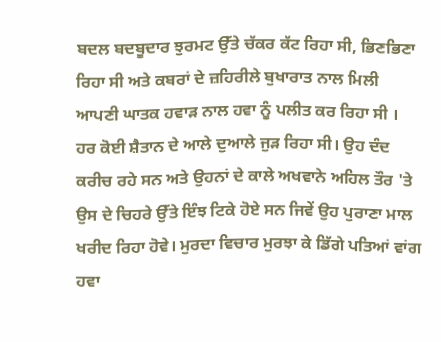ਬਦਲ ਬਦਬੂਦਾਰ ਝੁਰਮਟ ਉੱਤੇ ਚੱਕਰ ਕੱਟ ਰਿਹਾ ਸੀ, ਭਿਣਭਿਣਾ ਰਿਹਾ ਸੀ ਅਤੇ ਕਬਰਾਂ ਦੇ ਜ਼ਹਿਰੀਲੇ ਬੁਖਾਰਾਤ ਨਾਲ ਮਿਲੀ ਆਪਣੀ ਘਾਤਕ ਹਵਾੜ ਨਾਲ ਹਵਾ ਨੂੰ ਪਲੀਤ ਕਰ ਰਿਹਾ ਸੀ । ਹਰ ਕੋਈ ਸ਼ੈਤਾਨ ਦੇ ਆਲੇ ਦੁਆਲੇ ਜੁੜ ਰਿਹਾ ਸੀ। ਉਹ ਦੰਦ ਕਰੀਚ ਰਹੇ ਸਨ ਅਤੇ ਉਹਨਾਂ ਦੇ ਕਾਲੇ ਅਖਵਾਨੇ ਅਹਿਲ ਤੌਰ 'ਤੇ ਉਸ ਦੇ ਚਿਹਰੇ ਉੱਤੇ ਇੰਝ ਟਿਕੇ ਹੋਏ ਸਨ ਜਿਵੇਂ ਉਹ ਪੁਰਾਣਾ ਮਾਲ ਖਰੀਦ ਰਿਹਾ ਹੋਵੇ। ਮੁਰਦਾ ਵਿਚਾਰ ਮੁਰਝਾ ਕੇ ਡਿੱਗੇ ਪਤਿਆਂ ਵਾਂਗ ਹਵਾ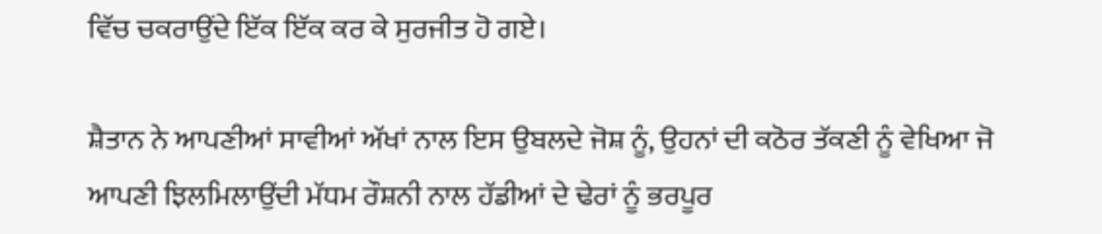ਵਿੱਚ ਚਕਰਾਉਂਦੇ ਇੱਕ ਇੱਕ ਕਰ ਕੇ ਸੁਰਜੀਤ ਹੋ ਗਏ।

ਸ਼ੈਤਾਨ ਨੇ ਆਪਣੀਆਂ ਸਾਵੀਆਂ ਅੱਖਾਂ ਨਾਲ ਇਸ ਉਬਲਦੇ ਜੋਸ਼ ਨੂੰ, ਉਹਨਾਂ ਦੀ ਕਠੋਰ ਤੱਕਣੀ ਨੂੰ ਵੇਖਿਆ ਜੋ ਆਪਣੀ ਝਿਲਮਿਲਾਉਂਦੀ ਮੱਧਮ ਰੌਸ਼ਨੀ ਨਾਲ ਹੱਡੀਆਂ ਦੇ ਢੇਰਾਂ ਨੂੰ ਭਰਪੂਰ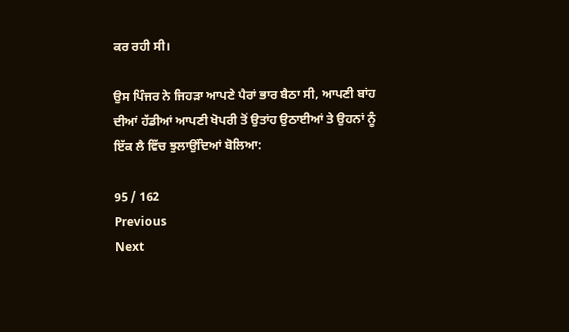ਕਰ ਰਹੀ ਸੀ।

ਉਸ ਪਿੰਜਰ ਨੇ ਜਿਹੜਾ ਆਪਣੇ ਪੈਰਾਂ ਭਾਰ ਬੈਠਾ ਸੀ, ਆਪਣੀ ਬਾਂਹ ਦੀਆਂ ਹੱਡੀਆਂ ਆਪਣੀ ਖੋਪਰੀ ਤੋਂ ਉਤਾਂਹ ਉਠਾਈਆਂ ਤੇ ਉਹਨਾਂ ਨੂੰ ਇੱਕ ਲੈ ਵਿੱਚ ਝੁਲਾਉਂਦਿਆਂ ਬੋਲਿਆ:

95 / 162
Previous
Next